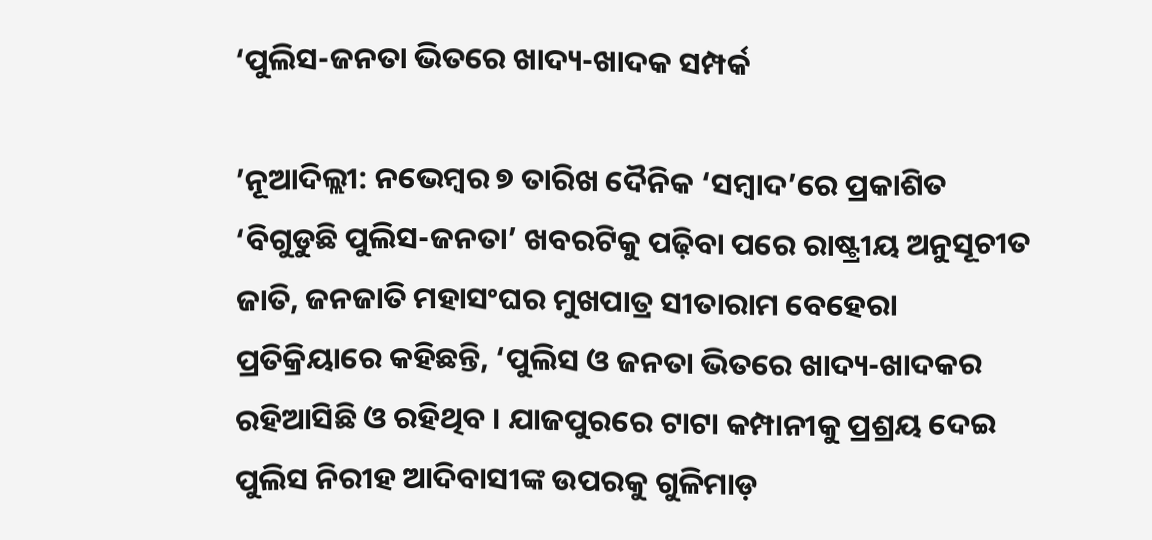‘ପୁଲିସ-ଜନତା ଭିତରେ ଖାଦ୍ୟ-ଖାଦକ ସମ୍ପର୍କ

’ନୂଆଦିଲ୍ଲୀ: ନଭେମ୍ବର ୭ ତାରିଖ ଦୈନିକ ‘ସମ୍ବାଦ’ରେ ପ୍ରକାଶିତ ‘ବିଗୁଡୁଛି ପୁଲିସ-ଜନତା’ ଖବରଟିକୁ ପଢ଼ିବା ପରେ ରାଷ୍ଟ୍ରୀୟ ଅନୁସୂଚୀତ ଜାତି, ଜନଜାତି ମହାସଂଘର ମୁଖପାତ୍ର ସୀତାରାମ ବେହେରା ପ୍ରତିକ୍ରିୟାରେ କହିଛନ୍ତି, ‘ପୁଲିସ ଓ ଜନତା ଭିତରେ ଖାଦ୍ୟ-ଖାଦକର ରହିଆସିଛି ଓ ରହିଥିବ । ଯାଜପୁରରେ ଟାଟା କମ୍ପାନୀକୁ ପ୍ରଶ୍ରୟ ଦେଇ ପୁଲିସ ନିରୀହ ଆଦିବାସୀଙ୍କ ଉପରକୁ ଗୁଳିମାଡ଼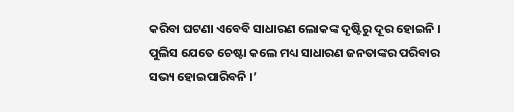କରିବା ଘଟଣା ଏବେବି ସାଧାରଣ ଲୋକଙ୍କ ଦୃଷ୍ଟିରୁ ଦୂର ହୋଇନି । ପୁଲିସ ଯେତେ ଚେଷ୍ଟା କଲେ ମଧ୍ୟ ସାଧାରଣ ଜନତାଙ୍କର ପରିବାର ସଭ୍ୟ ହୋଇପାରିବନି ।’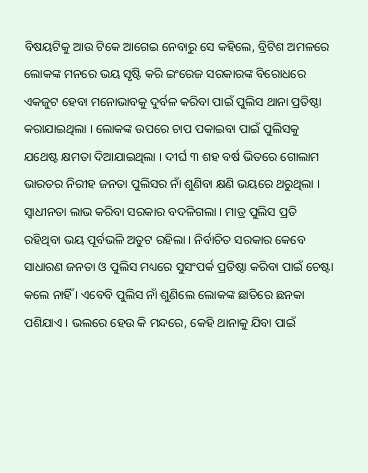ବିଷୟଟିକୁ ଆଉ ଟିକେ ଆଗେଇ ନେବାରୁ ସେ କହିଲେ, ବ୍ରିଟିଶ ଅମଳରେ ଲୋକଙ୍କ ମନରେ ଭୟ ସୃଷ୍ଟି କରି ଇଂରେଜ ସରକାରଙ୍କ ବିରୋଧରେ ଏକଜୁଟ ହେବା ମନୋଭାବକୁ ଦୁର୍ବଳ କରିବା ପାଇଁ ପୁଲିସ ଥାନା ପ୍ରତିଷ୍ଠା କରାଯାଇଥିଲା । ଲୋକଙ୍କ ଉପରେ ଚାପ ପକାଇବା ପାଇଁ ପୁଲିସକୁ ଯଥେଷ୍ଟ କ୍ଷମତା ଦିଆଯାଇଥିଲା । ଦୀର୍ଘ ୩ ଶହ ବର୍ଷ ଭିତରେ ଗୋଲାମ ଭାରତର ନିରୀହ ଜନତା ପୁଲିସର ନାଁ ଶୁଣିବା କ୍ଷଣି ଭୟରେ ଥରୁଥିଲା । ସ୍ୱାଧୀନତା ଲାଭ କରିବା ସରକାର ବଦଳିଗଲା । ମାତ୍ର ପୁଲିସ ପ୍ରତି ରହିଥିବା ଭୟ ପୂର୍ବଭଳି ଅତୁଟ ରହିଲା । ନିର୍ବାଚିତ ସରକାର କେବେ ସାଧାରଣ ଜନତା ଓ ପୁଲିସ ମଧ୍ୟରେ ସୁସଂପର୍କ ପ୍ରତିଷ୍ଠା କରିବା ପାଇଁ ଚେଷ୍ଟା କଲେ ନାହିଁ । ଏବେବି ପୁଲିସ ନାଁ ଶୁଣିଲେ ଲୋକଙ୍କ ଛାତିରେ ଛନକା ପଶିଯାଏ । ଭଲରେ ହେଉ କି ମନ୍ଦରେ, କେହି ଥାନାକୁ ଯିବା ପାଇଁ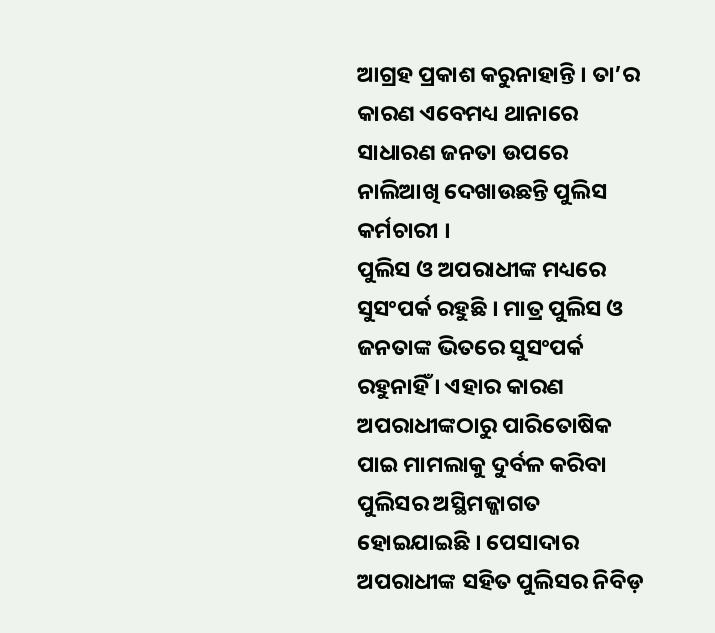ଆଗ୍ରହ ପ୍ରକାଶ କରୁନାହାନ୍ତି । ତା’ର କାରଣ ଏବେମଧ୍ୟ ଥାନାରେ ସାଧାରଣ ଜନତା ଉପରେ ନାଲିଆଖି ଦେଖାଉଛନ୍ତି ପୁଲିସ କର୍ମଚାରୀ ।
ପୁଲିସ ଓ ଅପରାଧୀଙ୍କ ମଧ୍ୟରେ ସୁସଂପର୍କ ରହୁଛି । ମାତ୍ର ପୁଲିସ ଓ ଜନତାଙ୍କ ଭିତରେ ସୁସଂପର୍କ ରହୁନାହିଁ । ଏହାର କାରଣ ଅପରାଧୀଙ୍କଠାରୁ ପାରିତୋଷିକ ପାଇ ମାମଲାକୁ ଦୁର୍ବଳ କରିବା ପୁଲିସର ଅସ୍ଥିମଜ୍ଜାଗତ ହୋଇଯାଇଛି । ପେସାଦାର ଅପରାଧୀଙ୍କ ସହିତ ପୁଲିସର ନିବିଡ଼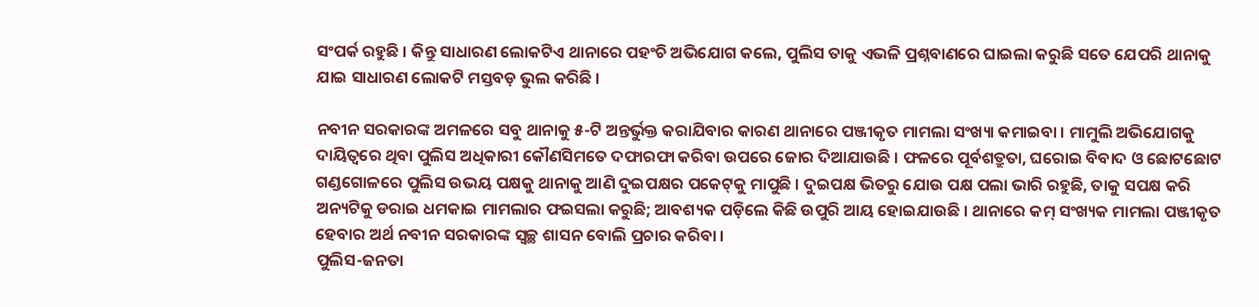ସଂପର୍କ ରହୁଛି । କିନ୍ତୁ ସାଧାରଣ ଲୋକଟିଏ ଥାନାରେ ପହଂଚି ଅଭିଯୋଗ କଲେ, ପୁଲିସ ତାକୁ ଏଭଳି ପ୍ରଶ୍ନବାଣରେ ଘାଇଲା କରୁଛି ସତେ ଯେପରି ଥାନାକୁ ଯାଇ ସାଧାରଣ ଲୋକଟି ମସ୍ତବଡ଼ ଭୁଲ କରିଛି ।

ନବୀନ ସରକାରଙ୍କ ଅମଳରେ ସବୁ ଥାନାକୁ ୫-ଟି ଅନ୍ତର୍ଭୁକ୍ତ କରାଯିବାର କାରଣ ଥାନାରେ ପଞ୍ଜୀକୃତ ମାମଲା ସଂଖ୍ୟା କମାଇବା । ମାମୁଲି ଅଭିଯୋଗକୁ ଦାୟିତ୍ୱରେ ଥିବା ପୁଲିସ ଅଧିକାରୀ କୌଣସିମତେ ଦଫାରଫା କରିବା ଉପରେ ଜୋର ଦିଆଯାଉଛି । ଫଳରେ ପୂର୍ବଶତ୍ରୁତା, ଘରୋଇ ବିବାଦ ଓ ଛୋଟଛୋଟ ଗଣ୍ଡଗୋଳରେ ପୁଲିସ ଉଭୟ ପକ୍ଷକୁ ଥାନାକୁ ଆଣି ଦୁଇପକ୍ଷର ପକେଟ୍‌କୁ ମାପୁଛି । ଦୁଇପକ୍ଷ ଭିତରୁ ଯୋଉ ପକ୍ଷ ପଲା ଭାରି ରହୁଛି, ତାକୁ ସପକ୍ଷ କରି ଅନ୍ୟଟିକୁ ଡରାଇ ଧମକାଇ ମାମଲାର ଫଇସଲା କରୁଛି; ଆବଶ୍ୟକ ପଡ଼ିଲେ କିଛି ଉପୁରି ଆୟ ହୋଇଯାଉଛି । ଥାନାରେ କମ୍‌ ସଂଖ୍ୟକ ମାମଲା ପଞ୍ଜୀକୃତ ହେବାର ଅର୍ଥ ନବୀନ ସରକାରଙ୍କ ସ୍ୱଚ୍ଛ ଶାସନ ବୋଲି ପ୍ରଚାର କରିବା ।
ପୁଲିସ-ଜନତା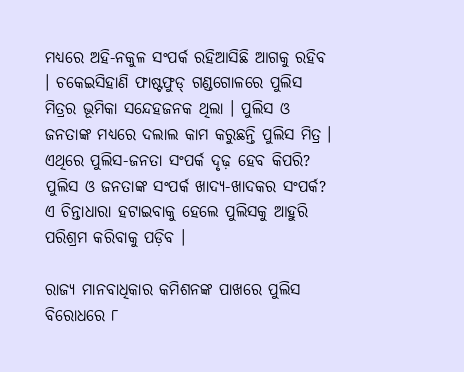ମଧ୍ୟରେ ଅହି-ନକୁଳ ସଂପର୍କ ରହିଆସିଛି ଆଗକୁ ରହିବ । ଚକେଇସିହାଣି ଫାଷ୍ଟଫୁଡ୍‌ ଗଣ୍ଡଗୋଳରେ ପୁଲିସ ମିତ୍ରର ଭୂମିକା ସନ୍ଦେହଜନକ ଥିଲା । ପୁଲିସ ଓ ଜନତାଙ୍କ ମଧ୍ୟରେ ଦଲାଲ କାମ କରୁଛନ୍ତି ପୁଲିସ ମିତ୍ର । ଏଥିରେ ପୁଲିସ-ଜନତା ସଂପର୍କ ଦୃଢ଼ ହେବ କିପରି? ପୁଲିସ ଓ ଜନତାଙ୍କ ସଂପର୍କ ଖାଦ୍ୟ-ଖାଦକର ସଂପର୍କ? ଏ ଚିନ୍ତାଧାରା ହଟାଇବାକୁ ହେଲେ ପୁଲିସକୁ ଆହୁରି ପରିଶ୍ରମ କରିବାକୁ ପଡ଼ିବ ।

ରାଜ୍ୟ ମାନବାଧିକାର କମିଶନଙ୍କ ପାଖରେ ପୁଲିସ ବିରୋଧରେ ୮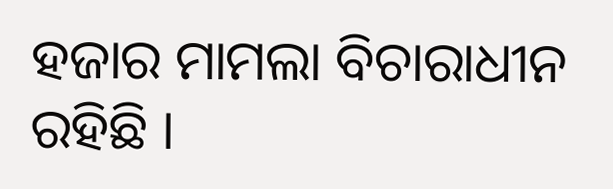ହଜାର ମାମଲା ବିଚାରାଧୀନ ରହିଛି ।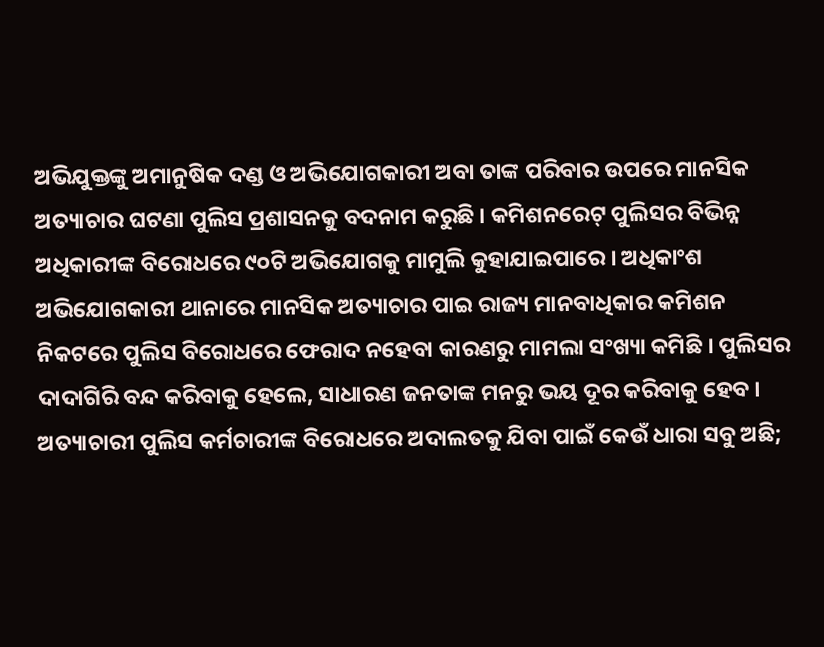ଅଭିଯୁକ୍ତଙ୍କୁ ଅମାନୁଷିକ ଦଣ୍ଡ ଓ ଅଭିଯୋଗକାରୀ ଅବା ତାଙ୍କ ପରିବାର ଉପରେ ମାନସିକ ଅତ୍ୟାଚାର ଘଟଣା ପୁଲିସ ପ୍ରଶାସନକୁ ବଦନାମ କରୁଛି । କମିଶନରେଟ୍‌ ପୁଲିସର ବିଭିନ୍ନ ଅଧିକାରୀଙ୍କ ବିରୋଧରେ ୯୦ଟି ଅଭିଯୋଗକୁ ମାମୁଲି କୁହାଯାଇପାରେ । ଅଧିକାଂଶ ଅଭିଯୋଗକାରୀ ଥାନାରେ ମାନସିକ ଅତ୍ୟାଚାର ପାଇ ରାଜ୍ୟ ମାନବାଧିକାର କମିଶନ ନିକଟରେ ପୁଲିସ ବିରୋଧରେ ଫେରାଦ ନହେବା କାରଣରୁ ମାମଲା ସଂଖ୍ୟା କମିଛି । ପୁଲିସର ଦାଦାଗିରି ବନ୍ଦ କରିବାକୁ ହେଲେ, ସାଧାରଣ ଜନତାଙ୍କ ମନରୁ ଭୟ ଦୂର କରିବାକୁ ହେବ । ଅତ୍ୟାଚାରୀ ପୁଲିସ କର୍ମଚାରୀଙ୍କ ବିରୋଧରେ ଅଦାଲତକୁ ଯିବା ପାଇଁ କେଉଁ ଧାରା ସବୁ ଅଛି;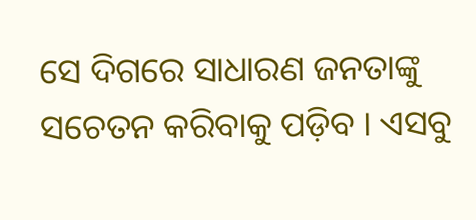ସେ ଦିଗରେ ସାଧାରଣ ଜନତାଙ୍କୁ ସଚେତନ କରିବାକୁ ପଡ଼ିବ । ଏସବୁ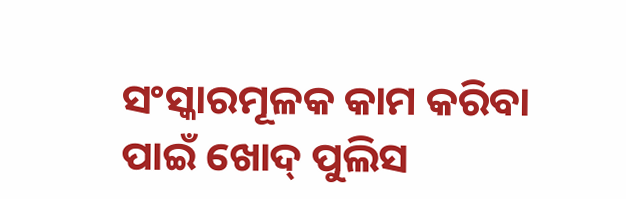ସଂସ୍କାରମୂଳକ କାମ କରିବା ପାଇଁ ଖୋଦ୍‌ ପୁଲିସ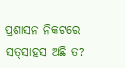ପ୍ରଶାସନ ନିକଟରେ ସତ୍‌ସାହସ ଅଛି ତ?